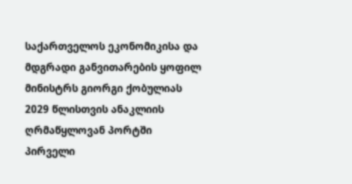საქართველოს ეკონომიკისა და მდგრადი განვითარების ყოფილ მინისტრს გიორგი ქობულიას 2029 წლისთვის ანაკლიის ღრმაწყლოვან პორტში პირველი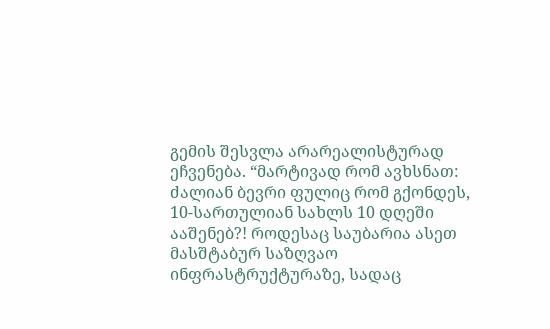გემის შესვლა არარეალისტურად ეჩვენება. “მარტივად რომ ავხსნათ: ძალიან ბევრი ფულიც რომ გქონდეს, 10-სართულიან სახლს 10 დღეში ააშენებ?! როდესაც საუბარია ასეთ მასშტაბურ საზღვაო ინფრასტრუქტურაზე, სადაც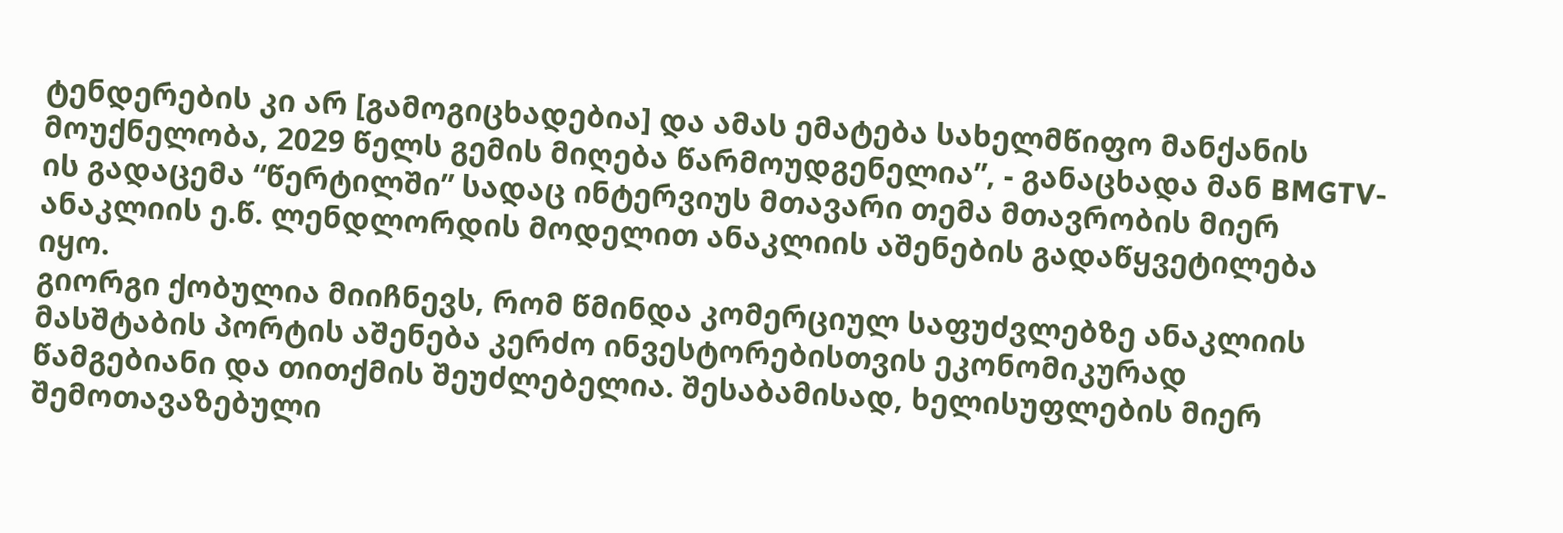ტენდერების კი არ [გამოგიცხადებია] და ამას ემატება სახელმწიფო მანქანის მოუქნელობა, 2029 წელს გემის მიღება წარმოუდგენელია”, - განაცხადა მან BMGTV-ის გადაცემა “წერტილში” სადაც ინტერვიუს მთავარი თემა მთავრობის მიერ ანაკლიის ე.წ. ლენდლორდის მოდელით ანაკლიის აშენების გადაწყვეტილება იყო.
გიორგი ქობულია მიიჩნევს, რომ წმინდა კომერციულ საფუძვლებზე ანაკლიის მასშტაბის პორტის აშენება კერძო ინვესტორებისთვის ეკონომიკურად წამგებიანი და თითქმის შეუძლებელია. შესაბამისად, ხელისუფლების მიერ შემოთავაზებული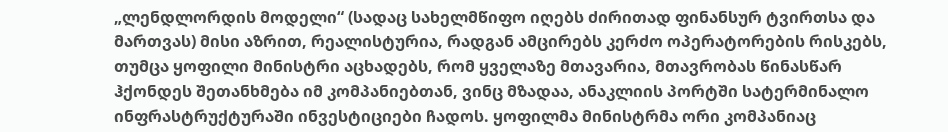„ლენდლორდის მოდელი“ (სადაც სახელმწიფო იღებს ძირითად ფინანსურ ტვირთსა და მართვას) მისი აზრით, რეალისტურია, რადგან ამცირებს კერძო ოპერატორების რისკებს, თუმცა ყოფილი მინისტრი აცხადებს, რომ ყველაზე მთავარია, მთავრობას წინასწარ ჰქონდეს შეთანხმება იმ კომპანიებთან, ვინც მზადაა, ანაკლიის პორტში სატერმინალო ინფრასტრუქტურაში ინვესტიციები ჩადოს. ყოფილმა მინისტრმა ორი კომპანიაც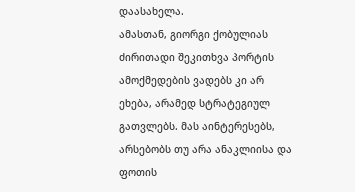დაასახელა.
ამასთან, გიორგი ქობულიას ძირითადი შეკითხვა პორტის ამოქმედების ვადებს კი არ ეხება, არამედ სტრატეგიულ გათვლებს. მას აინტერესებს, არსებობს თუ არა ანაკლიისა და ფოთის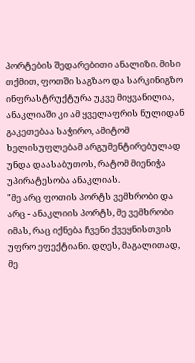პორტების შედარებითი ანალიზი. მისი თქმით, ფოთში საგზაო და სარკინიგზო ინფრასტრუქტურა უკვე მიყვანილია, ანაკლიაში კი ამ ყველაფრის ნულიდან გაკეთებაა საჭირო, ამიტომ ხელისუფლებამ არგუმენტირებულად უნდა დაასაბუთოს, რატომ მიენიჭა უპირატესობა ანაკლიას.
"მე არც ფოთის პორტს ვემხრობი და არც - ანაკლიის პორტს, მე ვემხრობი იმას, რაც იქნება ჩვენი ქვეყნისთვის უფრო ეფექტიანი. დღეს, მაგალითად, მე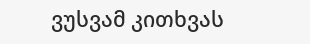ვუსვამ კითხვას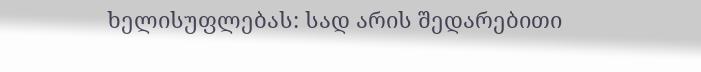ხელისუფლებას: სად არის შედარებითი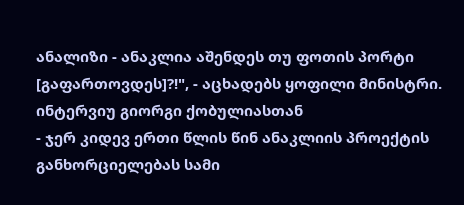ანალიზი - ანაკლია აშენდეს თუ ფოთის პორტი [გაფართოვდეს]?!", - აცხადებს ყოფილი მინისტრი.
ინტერვიუ გიორგი ქობულიასთან
- ჯერ კიდევ ერთი წლის წინ ანაკლიის პროექტის განხორციელებას სამი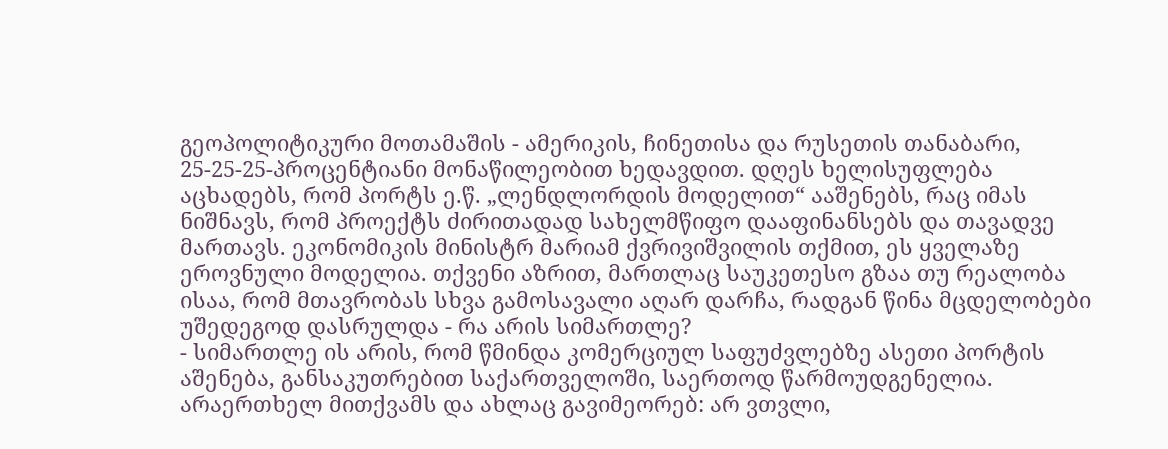გეოპოლიტიკური მოთამაშის - ამერიკის, ჩინეთისა და რუსეთის თანაბარი, 25-25-25-პროცენტიანი მონაწილეობით ხედავდით. დღეს ხელისუფლება აცხადებს, რომ პორტს ე.წ. „ლენდლორდის მოდელით“ ააშენებს, რაც იმას ნიშნავს, რომ პროექტს ძირითადად სახელმწიფო დააფინანსებს და თავადვე მართავს. ეკონომიკის მინისტრ მარიამ ქვრივიშვილის თქმით, ეს ყველაზე ეროვნული მოდელია. თქვენი აზრით, მართლაც საუკეთესო გზაა თუ რეალობა ისაა, რომ მთავრობას სხვა გამოსავალი აღარ დარჩა, რადგან წინა მცდელობები უშედეგოდ დასრულდა - რა არის სიმართლე?
- სიმართლე ის არის, რომ წმინდა კომერციულ საფუძვლებზე ასეთი პორტის აშენება, განსაკუთრებით საქართველოში, საერთოდ წარმოუდგენელია. არაერთხელ მითქვამს და ახლაც გავიმეორებ: არ ვთვლი,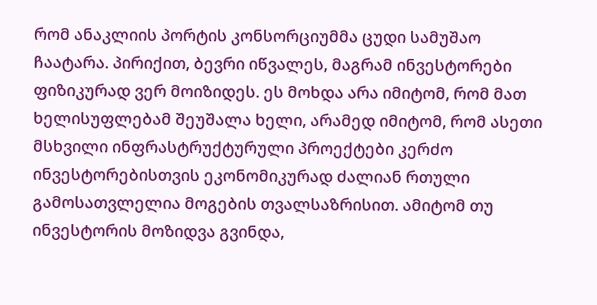რომ ანაკლიის პორტის კონსორციუმმა ცუდი სამუშაო ჩაატარა. პირიქით, ბევრი იწვალეს, მაგრამ ინვესტორები ფიზიკურად ვერ მოიზიდეს. ეს მოხდა არა იმიტომ, რომ მათ ხელისუფლებამ შეუშალა ხელი, არამედ იმიტომ, რომ ასეთი მსხვილი ინფრასტრუქტურული პროექტები კერძო ინვესტორებისთვის ეკონომიკურად ძალიან რთული გამოსათვლელია მოგების თვალსაზრისით. ამიტომ თუ ინვესტორის მოზიდვა გვინდა,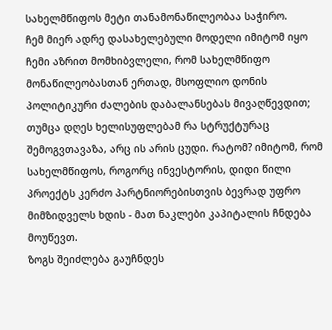სახელმწიფოს მეტი თანამონაწილეობაა საჭირო.
ჩემ მიერ ადრე დასახელებული მოდელი იმიტომ იყო ჩემი აზრით მომხიბვლელი, რომ სახელმწიფო მონაწილეობასთან ერთად, მსოფლიო დონის პოლიტიკური ძალების დაბალანსებას მივაღწევდით; თუმცა დღეს ხელისუფლებამ რა სტრუქტურაც შემოგვთავაზა, არც ის არის ცუდი. რატომ? იმიტომ, რომ სახელმწიფოს, როგორც ინვესტორის, დიდი წილი პროექტს კერძო პარტნიორებისთვის ბევრად უფრო მიმზიდველს ხდის - მათ ნაკლები კაპიტალის ჩნდება მოუწევთ.
ზოგს შეიძლება გაუჩნდეს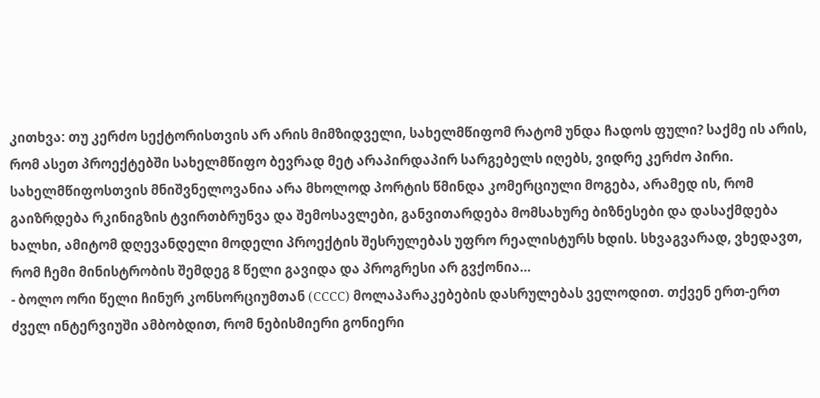კითხვა: თუ კერძო სექტორისთვის არ არის მიმზიდველი, სახელმწიფომ რატომ უნდა ჩადოს ფული? საქმე ის არის, რომ ასეთ პროექტებში სახელმწიფო ბევრად მეტ არაპირდაპირ სარგებელს იღებს, ვიდრე კერძო პირი. სახელმწიფოსთვის მნიშვნელოვანია არა მხოლოდ პორტის წმინდა კომერციული მოგება, არამედ ის, რომ გაიზრდება რკინიგზის ტვირთბრუნვა და შემოსავლები, განვითარდება მომსახურე ბიზნესები და დასაქმდება ხალხი, ამიტომ დღევანდელი მოდელი პროექტის შესრულებას უფრო რეალისტურს ხდის. სხვაგვარად, ვხედავთ, რომ ჩემი მინისტრობის შემდეგ 8 წელი გავიდა და პროგრესი არ გვქონია…
- ბოლო ორი წელი ჩინურ კონსორციუმთან (CCCC) მოლაპარაკებების დასრულებას ველოდით. თქვენ ერთ-ერთ ძველ ინტერვიუში ამბობდით, რომ ნებისმიერი გონიერი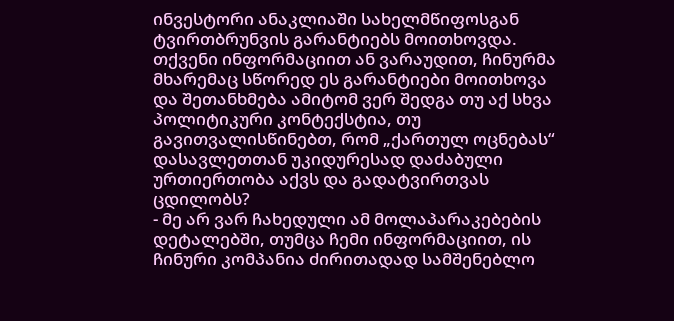ინვესტორი ანაკლიაში სახელმწიფოსგან ტვირთბრუნვის გარანტიებს მოითხოვდა. თქვენი ინფორმაციით ან ვარაუდით, ჩინურმა მხარემაც სწორედ ეს გარანტიები მოითხოვა და შეთანხმება ამიტომ ვერ შედგა თუ აქ სხვა პოლიტიკური კონტექსტია, თუ გავითვალისწინებთ, რომ „ქართულ ოცნებას“ დასავლეთთან უკიდურესად დაძაბული ურთიერთობა აქვს და გადატვირთვას ცდილობს?
- მე არ ვარ ჩახედული ამ მოლაპარაკებების დეტალებში, თუმცა ჩემი ინფორმაციით, ის ჩინური კომპანია ძირითადად სამშენებლო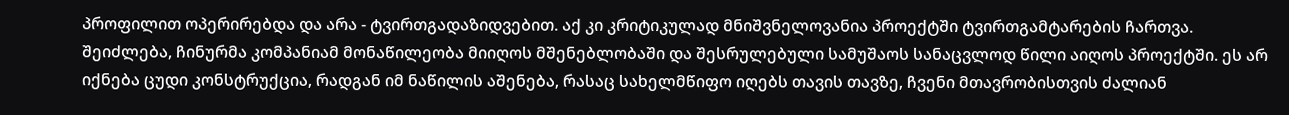პროფილით ოპერირებდა და არა - ტვირთგადაზიდვებით. აქ კი კრიტიკულად მნიშვნელოვანია პროექტში ტვირთგამტარების ჩართვა.
შეიძლება, ჩინურმა კომპანიამ მონაწილეობა მიიღოს მშენებლობაში და შესრულებული სამუშაოს სანაცვლოდ წილი აიღოს პროექტში. ეს არ იქნება ცუდი კონსტრუქცია, რადგან იმ ნაწილის აშენება, რასაც სახელმწიფო იღებს თავის თავზე, ჩვენი მთავრობისთვის ძალიან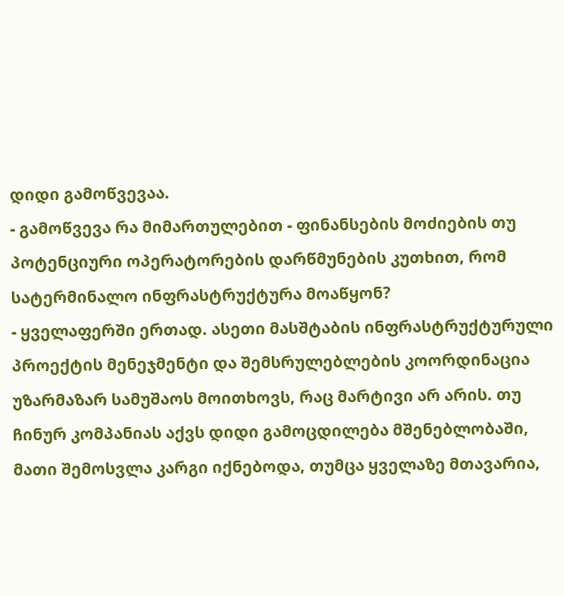დიდი გამოწვევაა.
- გამოწვევა რა მიმართულებით - ფინანსების მოძიების თუ პოტენციური ოპერატორების დარწმუნების კუთხით, რომ სატერმინალო ინფრასტრუქტურა მოაწყონ?
- ყველაფერში ერთად. ასეთი მასშტაბის ინფრასტრუქტურული პროექტის მენეჯმენტი და შემსრულებლების კოორდინაცია უზარმაზარ სამუშაოს მოითხოვს, რაც მარტივი არ არის. თუ ჩინურ კომპანიას აქვს დიდი გამოცდილება მშენებლობაში, მათი შემოსვლა კარგი იქნებოდა, თუმცა ყველაზე მთავარია,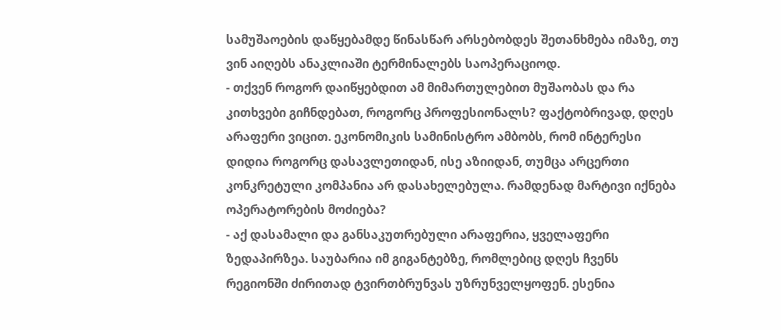სამუშაოების დაწყებამდე წინასწარ არსებობდეს შეთანხმება იმაზე, თუ ვინ აიღებს ანაკლიაში ტერმინალებს საოპერაციოდ.
- თქვენ როგორ დაიწყებდით ამ მიმართულებით მუშაობას და რა კითხვები გიჩნდებათ, როგორც პროფესიონალს? ფაქტობრივად, დღეს არაფერი ვიცით. ეკონომიკის სამინისტრო ამბობს, რომ ინტერესი დიდია როგორც დასავლეთიდან, ისე აზიიდან, თუმცა არცერთი კონკრეტული კომპანია არ დასახელებულა. რამდენად მარტივი იქნება ოპერატორების მოძიება?
- აქ დასამალი და განსაკუთრებული არაფერია, ყველაფერი ზედაპირზეა. საუბარია იმ გიგანტებზე, რომლებიც დღეს ჩვენს რეგიონში ძირითად ტვირთბრუნვას უზრუნველყოფენ. ესენია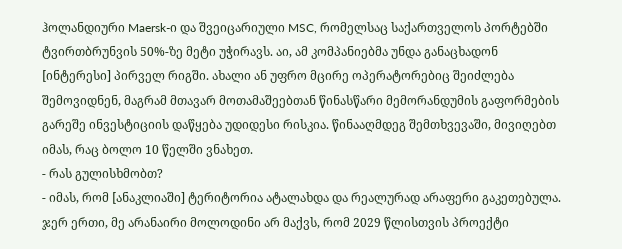ჰოლანდიური Maersk-ი და შვეიცარიული MSC, რომელსაც საქართველოს პორტებში ტვირთბრუნვის 50%-ზე მეტი უჭირავს. აი, ამ კომპანიებმა უნდა განაცხადონ [ინტერესი] პირველ რიგში. ახალი ან უფრო მცირე ოპერატორებიც შეიძლება შემოვიდნენ, მაგრამ მთავარ მოთამაშეებთან წინასწარი მემორანდუმის გაფორმების გარეშე ინვესტიციის დაწყება უდიდესი რისკია. წინააღმდეგ შემთხვევაში, მივიღებთ იმას, რაც ბოლო 10 წელში ვნახეთ.
- რას გულისხმობთ?
- იმას, რომ [ანაკლიაში] ტერიტორია ატალახდა და რეალურად არაფერი გაკეთებულა. ჯერ ერთი, მე არანაირი მოლოდინი არ მაქვს, რომ 2029 წლისთვის პროექტი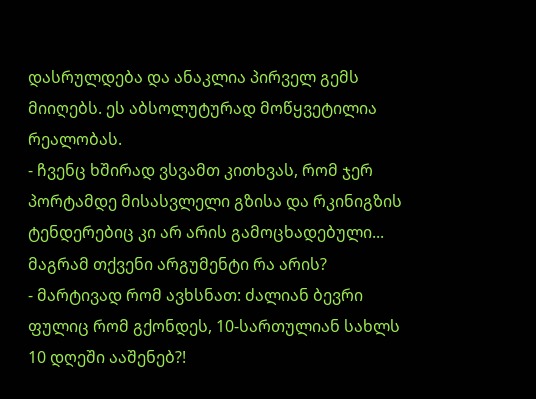დასრულდება და ანაკლია პირველ გემს მიიღებს. ეს აბსოლუტურად მოწყვეტილია რეალობას.
- ჩვენც ხშირად ვსვამთ კითხვას, რომ ჯერ პორტამდე მისასვლელი გზისა და რკინიგზის ტენდერებიც კი არ არის გამოცხადებული... მაგრამ თქვენი არგუმენტი რა არის?
- მარტივად რომ ავხსნათ: ძალიან ბევრი ფულიც რომ გქონდეს, 10-სართულიან სახლს 10 დღეში ააშენებ?!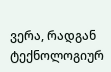ვერა, რადგან ტექნოლოგიურ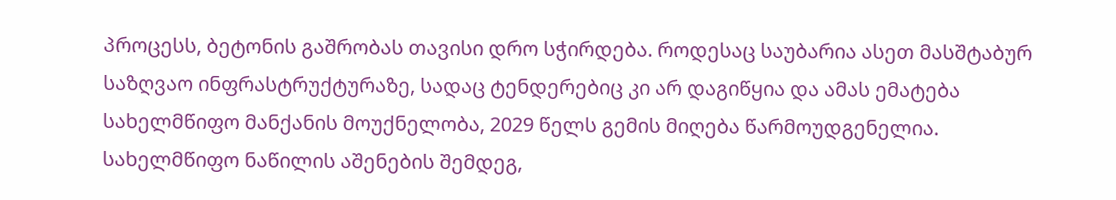პროცესს, ბეტონის გაშრობას თავისი დრო სჭირდება. როდესაც საუბარია ასეთ მასშტაბურ საზღვაო ინფრასტრუქტურაზე, სადაც ტენდერებიც კი არ დაგიწყია და ამას ემატება სახელმწიფო მანქანის მოუქნელობა, 2029 წელს გემის მიღება წარმოუდგენელია. სახელმწიფო ნაწილის აშენების შემდეგ,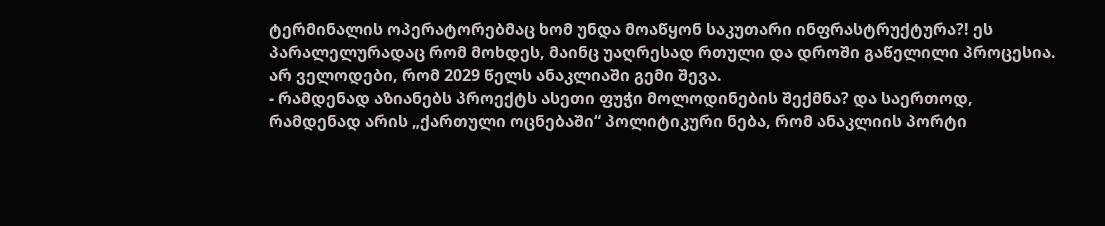ტერმინალის ოპერატორებმაც ხომ უნდა მოაწყონ საკუთარი ინფრასტრუქტურა?! ეს პარალელურადაც რომ მოხდეს, მაინც უაღრესად რთული და დროში გაწელილი პროცესია. არ ველოდები, რომ 2029 წელს ანაკლიაში გემი შევა.
- რამდენად აზიანებს პროექტს ასეთი ფუჭი მოლოდინების შექმნა? და საერთოდ, რამდენად არის „ქართული ოცნებაში“ პოლიტიკური ნება, რომ ანაკლიის პორტი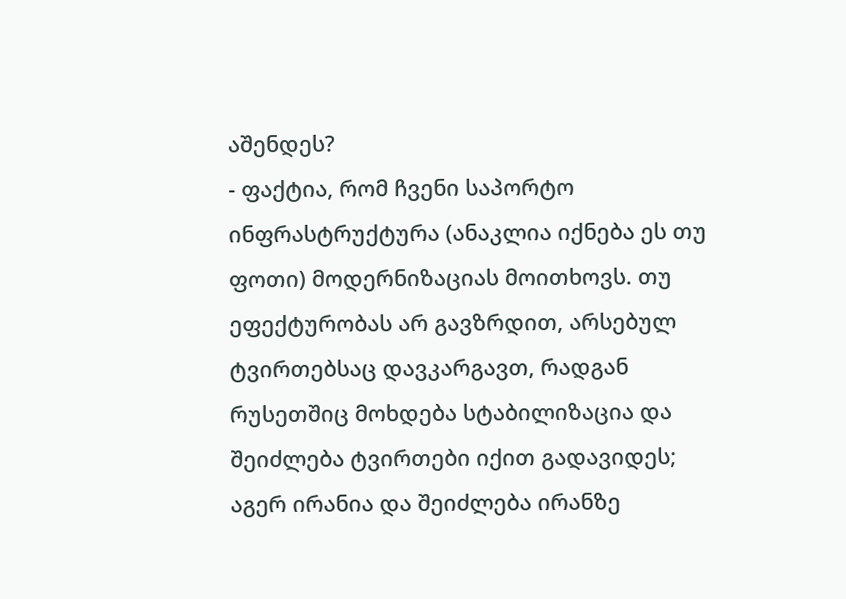აშენდეს?
- ფაქტია, რომ ჩვენი საპორტო ინფრასტრუქტურა (ანაკლია იქნება ეს თუ ფოთი) მოდერნიზაციას მოითხოვს. თუ ეფექტურობას არ გავზრდით, არსებულ ტვირთებსაც დავკარგავთ, რადგან რუსეთშიც მოხდება სტაბილიზაცია და შეიძლება ტვირთები იქით გადავიდეს; აგერ ირანია და შეიძლება ირანზე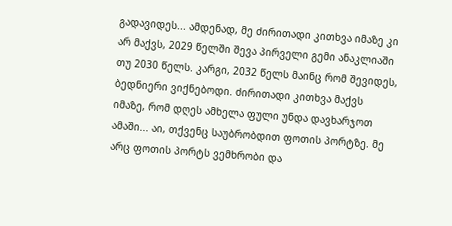გადავიდეს... ამდენად, მე ძირითადი კითხვა იმაზე კი არ მაქვს, 2029 წელში შევა პირველი გემი ანაკლიაში თუ 2030 წელს. კარგი, 2032 წელს მაინც რომ შევიდეს, ბედნიერი ვიქნებოდი. ძირითადი კითხვა მაქვს იმაზე, რომ დღეს ამხელა ფული უნდა დავხარჯოთ ამაში... აი, თქვენც საუბრობდით ფოთის პორტზე. მე არც ფოთის პორტს ვემხრობი და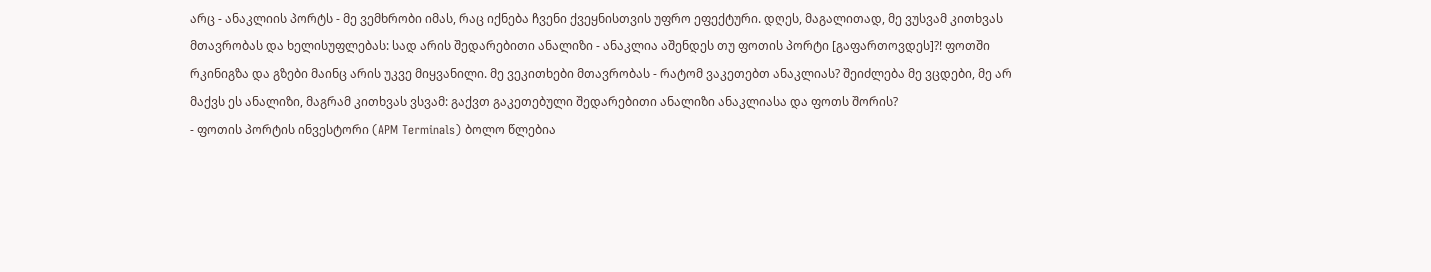არც - ანაკლიის პორტს - მე ვემხრობი იმას, რაც იქნება ჩვენი ქვეყნისთვის უფრო ეფექტური. დღეს, მაგალითად, მე ვუსვამ კითხვას მთავრობას და ხელისუფლებას: სად არის შედარებითი ანალიზი - ანაკლია აშენდეს თუ ფოთის პორტი [გაფართოვდეს]?! ფოთში რკინიგზა და გზები მაინც არის უკვე მიყვანილი. მე ვეკითხები მთავრობას - რატომ ვაკეთებთ ანაკლიას? შეიძლება მე ვცდები, მე არ მაქვს ეს ანალიზი, მაგრამ კითხვას ვსვამ: გაქვთ გაკეთებული შედარებითი ანალიზი ანაკლიასა და ფოთს შორის?
- ფოთის პორტის ინვესტორი (APM Terminals) ბოლო წლებია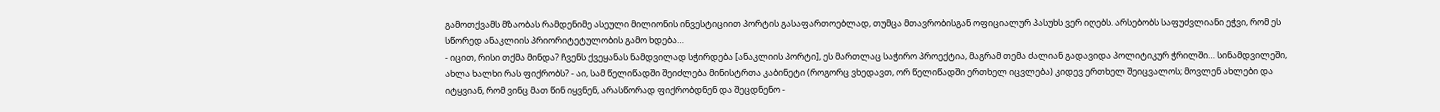გამოთქვამს მზაობას რამდენიმე ასეული მილიონის ინვესტიციით პორტის გასაფართოებლად, თუმცა მთავრობისგან ოფიციალურ პასუხს ვერ იღებს. არსებობს საფუძვლიანი ეჭვი, რომ ეს სწორედ ანაკლიის პრიორიტეტულობის გამო ხდება…
- იცით, რისი თქმა მინდა? ჩვენს ქვეყანას ნამდვილად სჭირდება [ანაკლიის პორტი], ეს მართლაც საჭირო პროექტია, მაგრამ თემა ძალიან გადავიდა პოლიტიკურ ჭრილში… სინამდვილეში, ახლა ხალხი რას ფიქრობს? - აი, სამ წელიწადში შეიძლება მინისტრთა კაბინეტი (როგორც ვხედავთ, ორ წელიწადში ერთხელ იცვლება) კიდევ ერთხელ შეიცვალოს; მოვლენ ახლები და იტყვიან, რომ ვინც მათ წინ იყვნენ, არასწორად ფიქრობდნენ და შეცდნენო -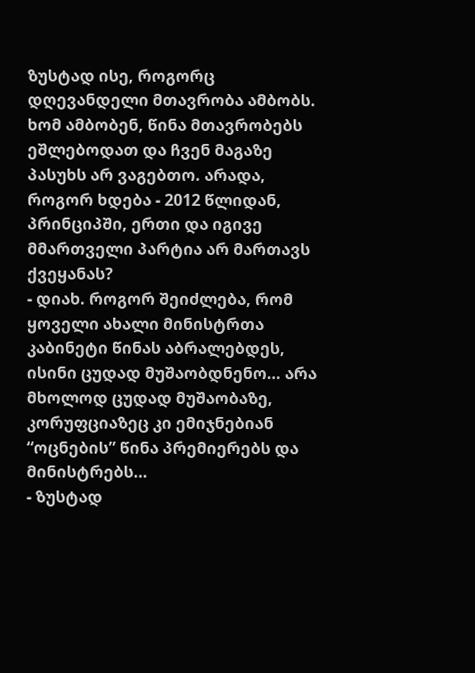ზუსტად ისე, როგორც დღევანდელი მთავრობა ამბობს. ხომ ამბობენ, წინა მთავრობებს ეშლებოდათ და ჩვენ მაგაზე პასუხს არ ვაგებთო. არადა, როგორ ხდება - 2012 წლიდან, პრინციპში, ერთი და იგივე მმართველი პარტია არ მართავს ქვეყანას?
- დიახ. როგორ შეიძლება, რომ ყოველი ახალი მინისტრთა კაბინეტი წინას აბრალებდეს, ისინი ცუდად მუშაობდნენო… არა მხოლოდ ცუდად მუშაობაზე, კორუფციაზეც კი ემიჯნებიან “ოცნების” წინა პრემიერებს და მინისტრებს…
- ზუსტად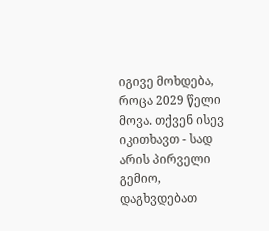იგივე მოხდება, როცა 2029 წელი მოვა. თქვენ ისევ იკითხავთ - სად არის პირველი გემიო, დაგხვდებათ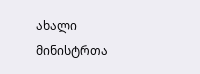ახალი მინისტრთა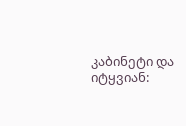კაბინეტი და იტყვიან: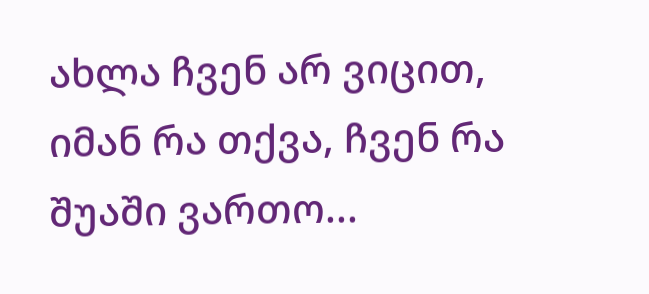ახლა ჩვენ არ ვიცით, იმან რა თქვა, ჩვენ რა შუაში ვართო...